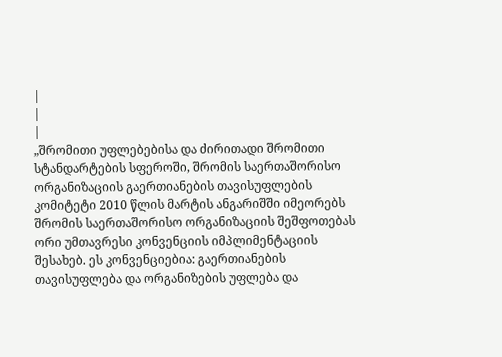|
|
|
„შრომითი უფლებებისა და ძირითადი შრომითი სტანდარტების სფეროში, შრომის საერთაშორისო ორგანიზაციის გაერთიანების თავისუფლების კომიტეტი 2010 წლის მარტის ანგარიშში იმეორებს შრომის საერთაშორისო ორგანიზაციის შეშფოთებას ორი უმთავრესი კონვენციის იმპლიმენტაციის შესახებ. ეს კონვენციებია: გაერთიანების თავისუფლება და ორგანიზების უფლება და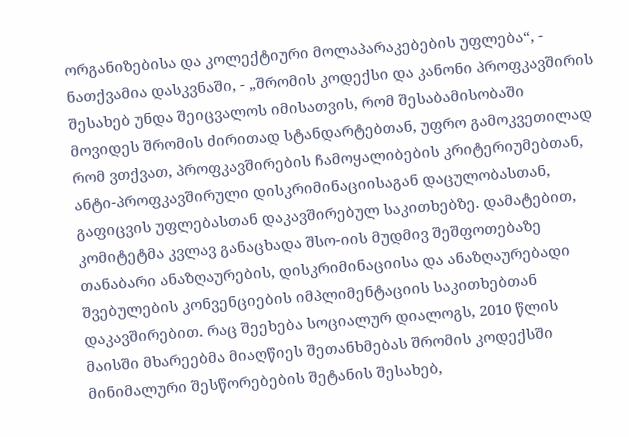ორგანიზებისა და კოლექტიური მოლაპარაკებების უფლება“, - ნათქვამია დასკვნაში, - „შრომის კოდექსი და კანონი პროფკავშირის შესახებ უნდა შეიცვალოს იმისათვის, რომ შესაბამისობაში მოვიდეს შრომის ძირითად სტანდარტებთან, უფრო გამოკვეთილად რომ ვთქვათ, პროფკავშირების ჩამოყალიბების კრიტერიუმებთან, ანტი-პროფკავშირული დისკრიმინაციისაგან დაცულობასთან, გაფიცვის უფლებასთან დაკავშირებულ საკითხებზე. დამატებით, კომიტეტმა კვლავ განაცხადა შსო-იის მუდმივ შეშფოთებაზე თანაბარი ანაზღაურების, დისკრიმინაციისა და ანაზღაურებადი შვებულების კონვენციების იმპლიმენტაციის საკითხებთან დაკავშირებით. რაც შეეხება სოციალურ დიალოგს, 2010 წლის მაისში მხარეებმა მიაღწიეს შეთანხმებას შრომის კოდექსში მინიმალური შესწორებების შეტანის შესახებ,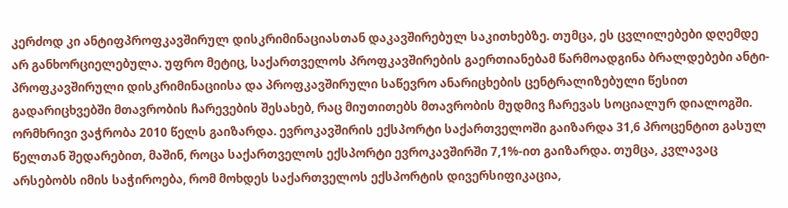კერძოდ კი ანტიფპროფკავშირულ დისკრიმინაციასთან დაკავშირებულ საკითხებზე. თუმცა, ეს ცვლილებები დღემდე არ განხორციელებულა. უფრო მეტიც, საქართველოს პროფკავშირების გაერთიანებამ წარმოადგინა ბრალდებები ანტი-პროფკავშირული დისკრიმინაციისა და პროფკავშირული საწევრო ანარიცხების ცენტრალიზებული წესით გადარიცხვებში მთავრობის ჩარევების შესახებ, რაც მიუთითებს მთავრობის მუდმივ ჩარევას სოციალურ დიალოგში. ორმხრივი ვაჭრობა 2010 წელს გაიზარდა. ევროკავშირის ექსპორტი საქართველოში გაიზარდა 31,6 პროცენტით გასულ წელთან შედარებით, მაშინ, როცა საქართველოს ექსპორტი ევროკავშირში 7,1%-ით გაიზარდა. თუმცა, კვლავაც არსებობს იმის საჭიროება, რომ მოხდეს საქართველოს ექსპორტის დივერსიფიკაცია,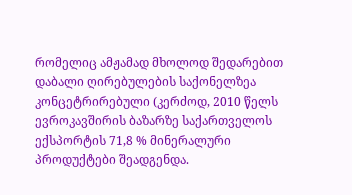რომელიც ამჟამად მხოლოდ შედარებით დაბალი ღირებულების საქონელზეა კონცეტრირებული (კერძოდ, 2010 წელს ევროკავშირის ბაზარზე საქართველოს ექსპორტის 71,8 % მინერალური პროდუქტები შეადგენდა.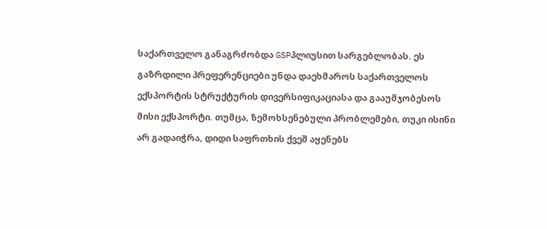საქართველო განაგრძობდა GSPპლიუსით სარგებლობას. ეს გაზრდილი პრეფერენციები უნდა დაეხმაროს საქართველოს ექსპორტის სტრუქტურის დივერსიფიკაციასა და გააუმჯობესოს მისი ექსპორტი. თუმცა, ზემოხსენებული პრობლემები, თუკი ისინი არ გადაიჭრა, დიდი საფრთხის ქვეშ აყენებს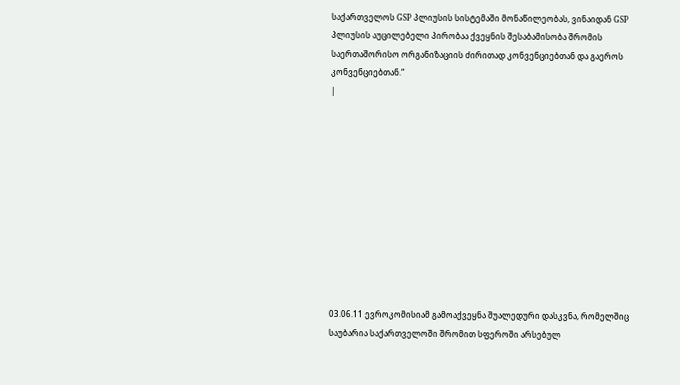საქართველოს GSP პლიუსის სისტემაში მონაწილეობას, ვინაიდან GSP პლიუსის აუცილებელი პირობაა ქვეყნის შესაბამისობა შრომის საერთაშორისო ორგანიზაციის ძირითად კონვენციებთან და გაეროს კონვენციებთან.“
|











03.06.11 ევროკომისიამ გამოაქვეყნა შუალედური დასკვნა, რომელშიც საუბარია საქართველოში შრომით სფეროში არსებულ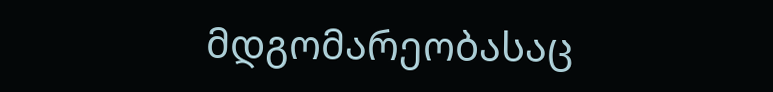მდგომარეობასაც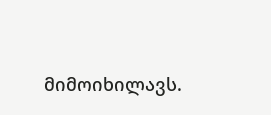მიმოიხილავს.